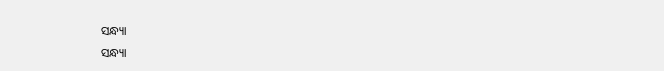ସନ୍ଧ୍ୟା
ସନ୍ଧ୍ୟା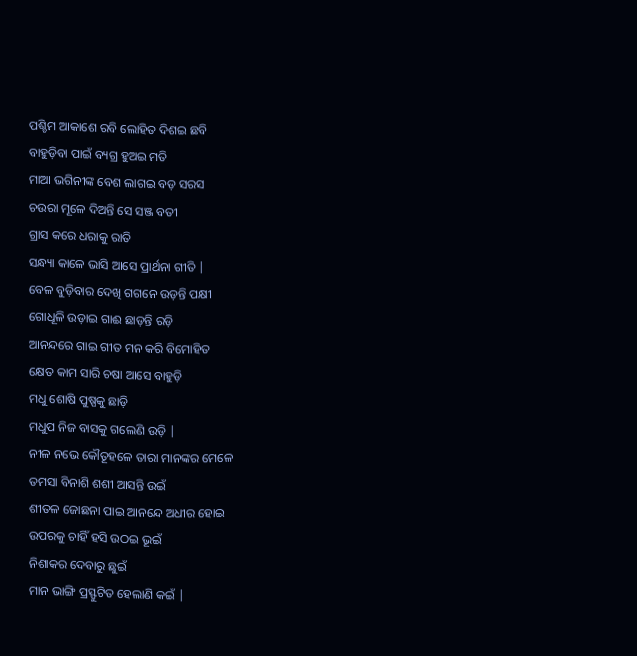ପଶ୍ଚିମ ଆକାଶେ ରବି ଲୋହିତ ଦିଶଇ ଛବି
ବାହୁଡ଼ିବା ପାଇଁ ବ୍ୟଗ୍ର ହୁଅଇ ମତି
ମାଆ ଭଗିନୀଙ୍କ ବେଶ ଲାଗଇ ବଡ଼ ସରସ
ଚଉରା ମୂଳେ ଦିଅନ୍ତି ସେ ସଞ୍ଜ ବତୀ
ଗ୍ରାସ କରେ ଧରାକୁ ରାତି
ସନ୍ଧ୍ୟା କାଳେ ଭାସି ଆସେ ପ୍ରାର୍ଥନା ଗୀତି |
ବେଳ ବୁଡ଼ିବାର ଦେଖି ଗଗନେ ଉଡ଼ନ୍ତି ପକ୍ଷୀ
ଗୋଧୂଳି ଉଡ଼ାଇ ଗାଈ ଛାଡ଼ନ୍ତି ରଡ଼ି
ଆନନ୍ଦରେ ଗାଇ ଗୀତ ମନ କରି ବିମୋହିତ
କ୍ଷେତ କାମ ସାରି ଚଷା ଆସେ ବାହୁଡ଼ି
ମଧୁ ଶୋଷି ପୁଷ୍ପକୁ ଛାଡ଼ି
ମଧୁପ ନିଜ ବାସକୁ ଗଲେଣି ଉଡ଼ି |
ନୀଳ ନଭେ କୌତୂହଳେ ତାରା ମାନଙ୍କର ମେଳେ
ତମସା ବିନାଶି ଶଶୀ ଆସନ୍ତି ଉଇଁ
ଶୀତଳ ଜୋଛନା ପାଇ ଆନନ୍ଦେ ଅଧୀର ହୋଇ
ଉପରକୁ ଚାହିଁ ହସି ଉଠଇ ଭୂଇଁ
ନିଶାକର ଦେବାରୁ ଛୁଇଁ
ମାନ ଭାଙ୍ଗି ପ୍ରସ୍ଫୁଟିତ ହେଲାଣି କଇଁ |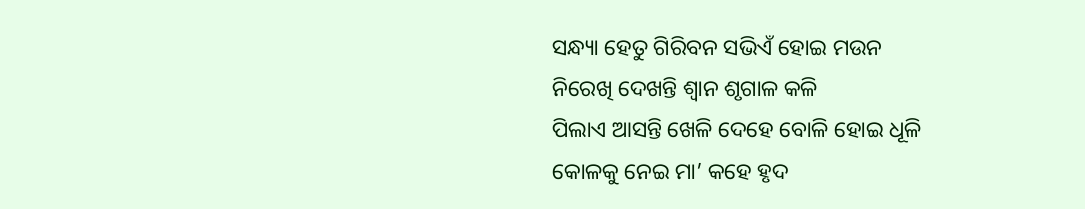ସନ୍ଧ୍ୟା ହେତୁ ଗିରିବନ ସଭିଏଁ ହୋଇ ମଉନ
ନିରେଖି ଦେଖନ୍ତି ଶ୍ୱାନ ଶୃଗାଳ କଳି
ପିଲାଏ ଆସନ୍ତି ଖେଳି ଦେହେ ବୋଳି ହୋଇ ଧୂଳି
କୋଳକୁ ନେଇ ମା’ କହେ ହୃଦ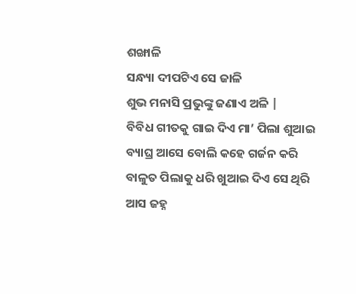ଶଙ୍ଖାଳି
ସନ୍ଧ୍ୟା ଦୀପଟିଏ ସେ ଜାଳି
ଶୁଭ ମନାସି ପ୍ରଭୁଙ୍କୁ ଜଣାଏ ଅଳି |
ବିବିଧ ଗୀତକୁ ଗାଇ ଦିଏ ମା’ ପିଲା ଶୁଆଇ
ବ୍ୟାଘ୍ର ଆସେ ବୋଲି କହେ ଗର୍ଜନ କରି
ବାଳୁତ ପିଲାକୁ ଧରି ଖୁଆଇ ଦିଏ ସେ ଥିରି
ଆସ ଜହ୍ନ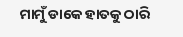ମାମୁଁ ଡାକେ ହାତକୁ ଠାରି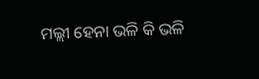ମଲ୍ଲୀ ହେନା ଭଳି କି ଭଳି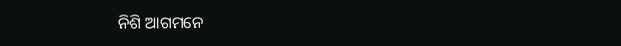ନିଶି ଆଗମନେ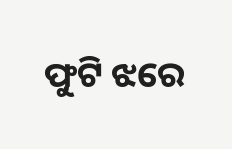ଫୁଟି ଝରେ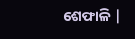ଶେଫାଳି |